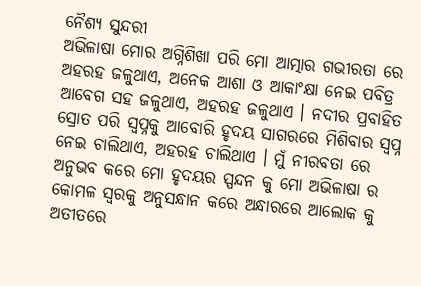ନୈଶ୍ୟ ସୁନ୍ଦରୀ
ଅଭିଳାଷା ମୋର ଅଗ୍ନିଶିଖା ପରି ମୋ ଆତ୍ମାର ଗଭୀରତା ରେ ଅହରହ ଜଳୁଥାଏ, ଅନେକ ଆଶା ଓ ଆକାଂକ୍ଷା ନେଇ ପବିତ୍ର ଆବେଗ ସହ ଜଳୁଥାଏ, ଅହରହ ଜଳୁଥାଏ । ନଦୀର ପ୍ରବାହିତ ସ୍ରୋତ ପରି ସ୍ୱପ୍ନକୁ ଆବୋରି ହୃଦୟ ସାଗରରେ ମିଶିବାର ସ୍ବପ୍ନ ନେଇ ଚାଲିଥାଏ, ଅହରହ ଚାଲିଥାଏ । ମୁଁ ନୀରବତା ରେ ଅନୁଭବ କରେ ମୋ ହୃଦୟର ସ୍ପନ୍ଦନ କୁ ମୋ ଅଭିଳାଷା ର କୋମଳ ସ୍ୱରକୁ ଅନୁସନ୍ଧାନ କରେ ଅନ୍ଧାରରେ ଆଲୋକ କୁ ଅତୀତରେ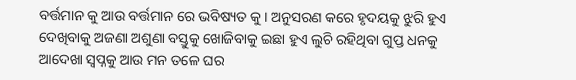ବର୍ତ୍ତମାନ କୁ ଆଉ ବର୍ତ୍ତମାନ ରେ ଭବିଷ୍ୟତ କୁ । ଅନୁସରଣ କରେ ହୃଦୟକୁ ଝୁରି ହୁଏ ଦେଖିବାକୁ ଅଜଣା ଅଶୁଣା ବସ୍ତୁକୁ ଖୋଜିବାକୁ ଇଛା ହୁଏ ଲୁଚି ରହିଥିବା ଗୁପ୍ତ ଧନକୁ ଆଦେଖା ସ୍ୱପ୍ନକୁ ଆଉ ମନ ତଳେ ଘର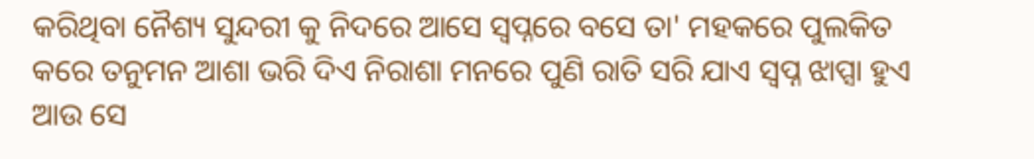କରିଥିବା ନୈଶ୍ୟ ସୁନ୍ଦରୀ କୁ ନିଦରେ ଆସେ ସ୍ୱପ୍ନରେ ବସେ ତା' ମହକରେ ପୁଲକିତ କରେ ତନୁମନ ଆଶା ଭରି ଦିଏ ନିରାଶା ମନରେ ପୁଣି ରାତି ସରି ଯାଏ ସ୍ବପ୍ନ ଝାପ୍ସା ହୁଏ ଆଉ ସେ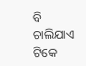ବି ଚାଲିଯାଏ ଟିକେ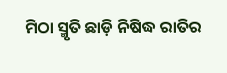ମିଠା ସ୍ମୃତି ଛାଡ଼ି ନିଷିଦ୍ଧ ରାତିର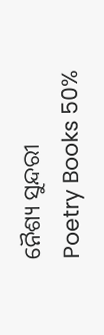ନୈଶ୍ୟ ସୁନ୍ଦରୀ
Poetry Books 50%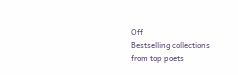Off
Bestselling collections from top poets